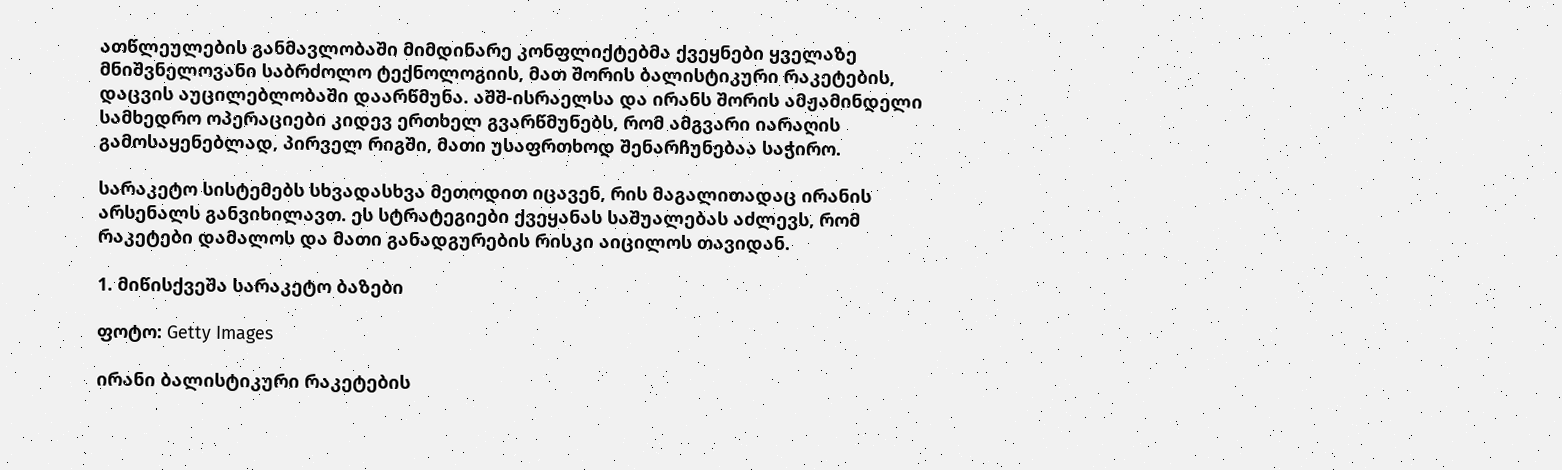ათწლეულების განმავლობაში მიმდინარე კონფლიქტებმა ქვეყნები ყველაზე მნიშვნელოვანი საბრძოლო ტექნოლოგიის, მათ შორის ბალისტიკური რაკეტების, დაცვის აუცილებლობაში დაარწმუნა. აშშ-ისრაელსა და ირანს შორის ამჟამინდელი სამხედრო ოპერაციები კიდევ ერთხელ გვარწმუნებს, რომ ამგვარი იარაღის გამოსაყენებლად, პირველ რიგში, მათი უსაფრთხოდ შენარჩუნებაა საჭირო.

სარაკეტო სისტემებს სხვადასხვა მეთოდით იცავენ, რის მაგალითადაც ირანის არსენალს განვიხილავთ. ეს სტრატეგიები ქვეყანას საშუალებას აძლევს, რომ რაკეტები დამალოს და მათი განადგურების რისკი აიცილოს თავიდან.

1. მიწისქვეშა სარაკეტო ბაზები

ფოტო: Getty Images

ირანი ბალისტიკური რაკეტების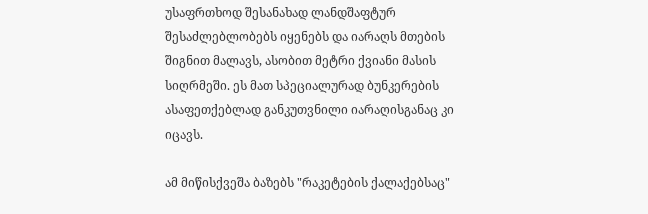უსაფრთხოდ შესანახად ლანდშაფტურ შესაძლებლობებს იყენებს და იარაღს მთების შიგნით მალავს, ასობით მეტრი ქვიანი მასის სიღრმეში. ეს მათ სპეციალურად ბუნკერების ასაფეთქებლად განკუთვნილი იარაღისგანაც კი იცავს.

ამ მიწისქვეშა ბაზებს "რაკეტების ქალაქებსაც"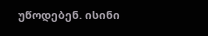უწოდებენ. ისინი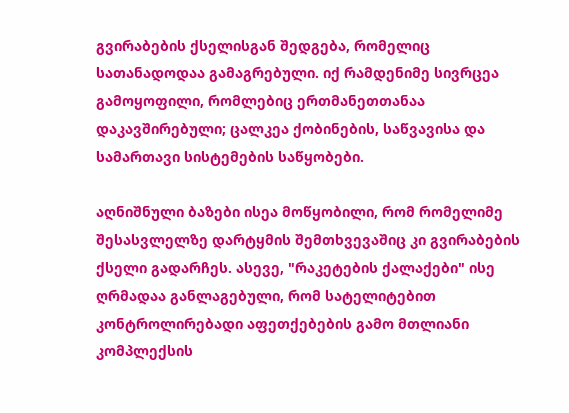გვირაბების ქსელისგან შედგება, რომელიც სათანადოდაა გამაგრებული. იქ რამდენიმე სივრცეა გამოყოფილი, რომლებიც ერთმანეთთანაა დაკავშირებული; ცალკეა ქობინების, საწვავისა და სამართავი სისტემების საწყობები.

აღნიშნული ბაზები ისეა მოწყობილი, რომ რომელიმე შესასვლელზე დარტყმის შემთხვევაშიც კი გვირაბების ქსელი გადარჩეს. ასევე, "რაკეტების ქალაქები" ისე ღრმადაა განლაგებული, რომ სატელიტებით კონტროლირებადი აფეთქებების გამო მთლიანი კომპლექსის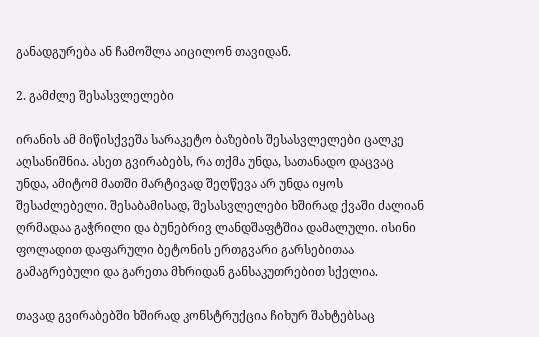განადგურება ან ჩამოშლა აიცილონ თავიდან.

2. გამძლე შესასვლელები

ირანის ამ მიწისქვეშა სარაკეტო ბაზების შესასვლელები ცალკე აღსანიშნია. ასეთ გვირაბებს, რა თქმა უნდა, სათანადო დაცვაც უნდა, ამიტომ მათში მარტივად შეღწევა არ უნდა იყოს შესაძლებელი. შესაბამისად, შესასვლელები ხშირად ქვაში ძალიან ღრმადაა გაჭრილი და ბუნებრივ ლანდშაფტშია დამალული. ისინი ფოლადით დაფარული ბეტონის ერთგვარი გარსებითაა გამაგრებული და გარეთა მხრიდან განსაკუთრებით სქელია.

თავად გვირაბებში ხშირად კონსტრუქცია ჩიხურ შახტებსაც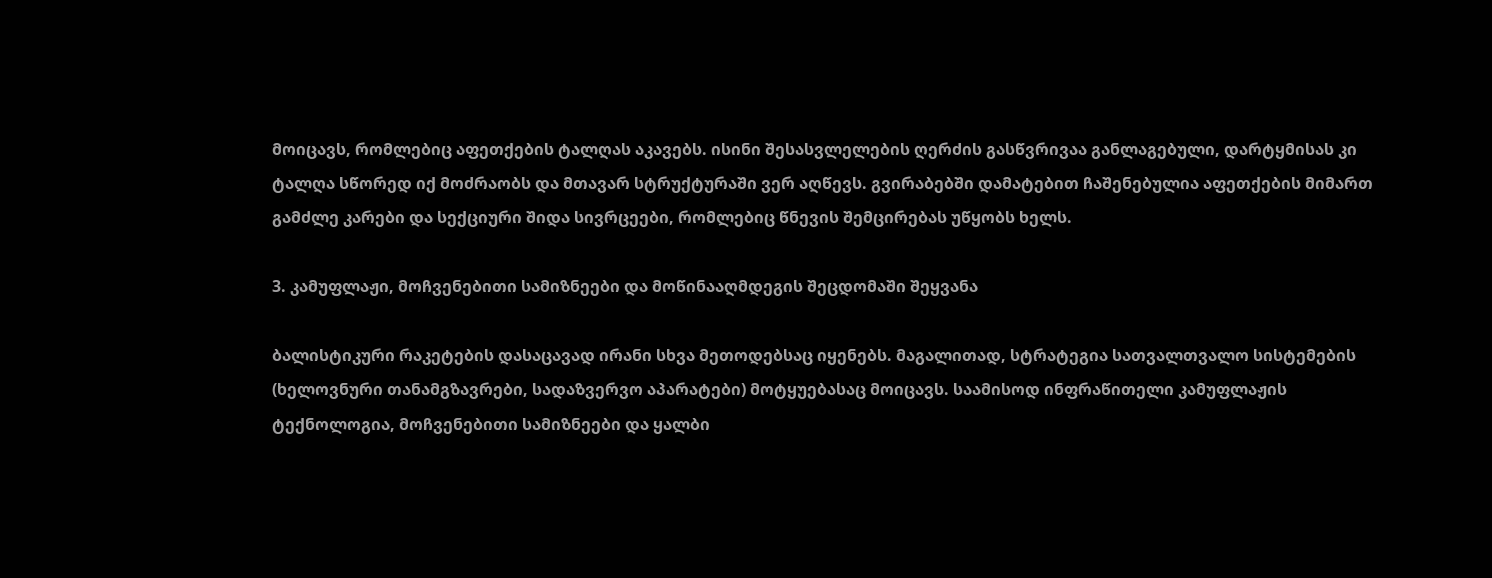მოიცავს, რომლებიც აფეთქების ტალღას აკავებს. ისინი შესასვლელების ღერძის გასწვრივაა განლაგებული, დარტყმისას კი ტალღა სწორედ იქ მოძრაობს და მთავარ სტრუქტურაში ვერ აღწევს. გვირაბებში დამატებით ჩაშენებულია აფეთქების მიმართ გამძლე კარები და სექციური შიდა სივრცეები, რომლებიც წნევის შემცირებას უწყობს ხელს.

3. კამუფლაჟი, მოჩვენებითი სამიზნეები და მოწინააღმდეგის შეცდომაში შეყვანა

ბალისტიკური რაკეტების დასაცავად ირანი სხვა მეთოდებსაც იყენებს. მაგალითად, სტრატეგია სათვალთვალო სისტემების (ხელოვნური თანამგზავრები, სადაზვერვო აპარატები) მოტყუებასაც მოიცავს. საამისოდ ინფრაწითელი კამუფლაჟის ტექნოლოგია, მოჩვენებითი სამიზნეები და ყალბი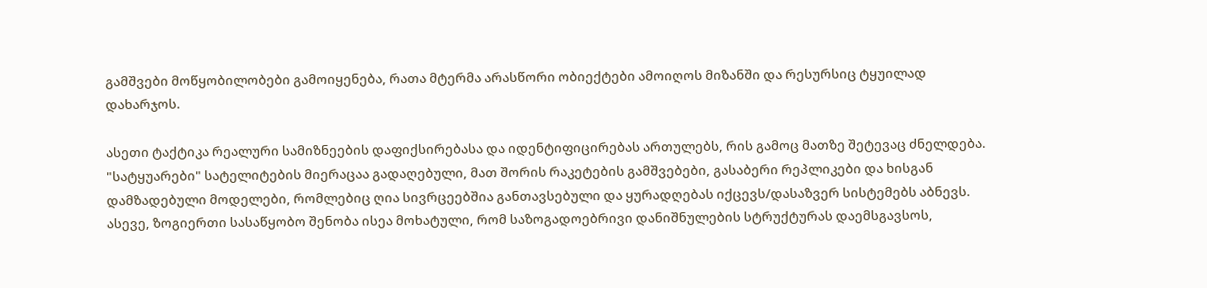გამშვები მოწყობილობები გამოიყენება, რათა მტერმა არასწორი ობიექტები ამოიღოს მიზანში და რესურსიც ტყუილად დახარჯოს.

ასეთი ტაქტიკა რეალური სამიზნეების დაფიქსირებასა და იდენტიფიცირებას ართულებს, რის გამოც მათზე შეტევაც ძნელდება. "სატყუარები" სატელიტების მიერაცაა გადაღებული, მათ შორის რაკეტების გამშვებები, გასაბერი რეპლიკები და ხისგან დამზადებული მოდელები, რომლებიც ღია სივრცეებშია განთავსებული და ყურადღებას იქცევს/დასაზვერ სისტემებს აბნევს. ასევე, ზოგიერთი სასაწყობო შენობა ისეა მოხატული, რომ საზოგადოებრივი დანიშნულების სტრუქტურას დაემსგავსოს,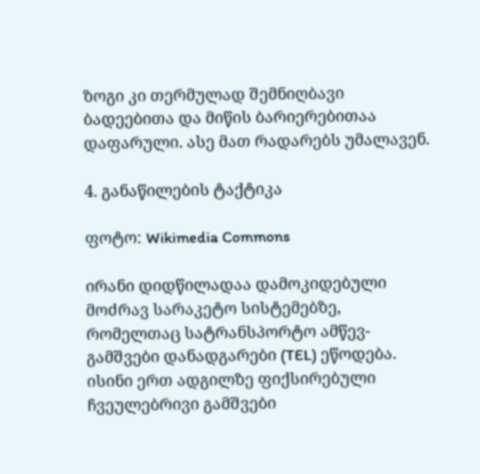ზოგი კი თერმულად შემნიღბავი ბადეებითა და მიწის ბარიერებითაა დაფარული. ასე მათ რადარებს უმალავენ.

4. განაწილების ტაქტიკა

ფოტო: Wikimedia Commons

ირანი დიდწილადაა დამოკიდებული მოძრავ სარაკეტო სისტემებზე, რომელთაც სატრანსპორტო ამწევ-გამშვები დანადგარები (TEL) ეწოდება. ისინი ერთ ადგილზე ფიქსირებული ჩვეულებრივი გამშვები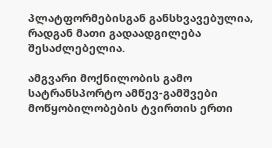პლატფორმებისგან განსხვავებულია, რადგან მათი გადაადგილება შესაძლებელია.

ამგვარი მოქნილობის გამო სატრანსპორტო ამწევ-გამშვები მოწყობილობების ტვირთის ერთი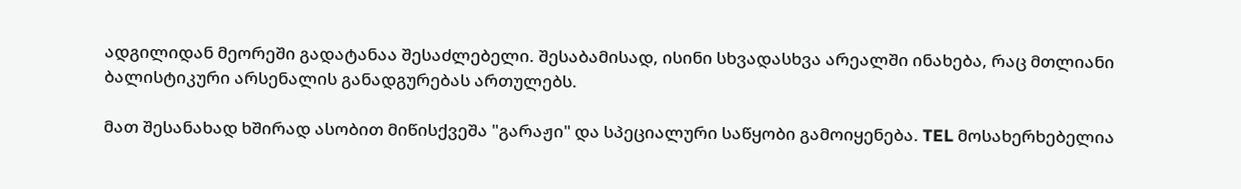ადგილიდან მეორეში გადატანაა შესაძლებელი. შესაბამისად, ისინი სხვადასხვა არეალში ინახება, რაც მთლიანი ბალისტიკური არსენალის განადგურებას ართულებს.

მათ შესანახად ხშირად ასობით მიწისქვეშა "გარაჟი" და სპეციალური საწყობი გამოიყენება. TEL მოსახერხებელია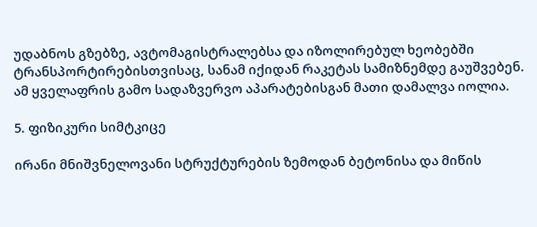უდაბნოს გზებზე, ავტომაგისტრალებსა და იზოლირებულ ხეობებში ტრანსპორტირებისთვისაც, სანამ იქიდან რაკეტას სამიზნემდე გაუშვებენ. ამ ყველაფრის გამო სადაზვერვო აპარატებისგან მათი დამალვა იოლია.

5. ფიზიკური სიმტკიცე

ირანი მნიშვნელოვანი სტრუქტურების ზემოდან ბეტონისა და მიწის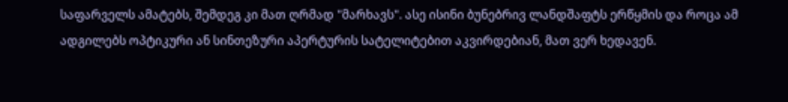საფარველს ამატებს, შემდეგ კი მათ ღრმად "მარხავს". ასე ისინი ბუნებრივ ლანდშაფტს ერწყმის და როცა ამ ადგილებს ოპტიკური ან სინთეზური აპერტურის სატელიტებით აკვირდებიან, მათ ვერ ხედავენ.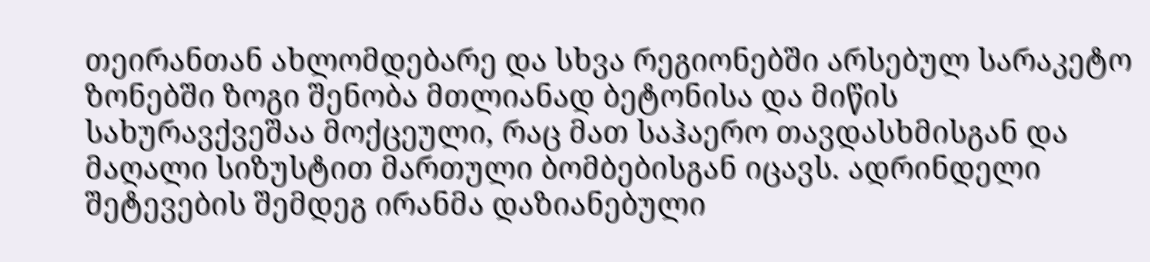თეირანთან ახლომდებარე და სხვა რეგიონებში არსებულ სარაკეტო ზონებში ზოგი შენობა მთლიანად ბეტონისა და მიწის სახურავქვეშაა მოქცეული, რაც მათ საჰაერო თავდასხმისგან და მაღალი სიზუსტით მართული ბომბებისგან იცავს. ადრინდელი შეტევების შემდეგ ირანმა დაზიანებული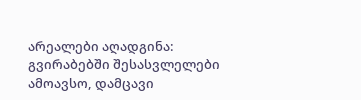არეალები აღადგინა: გვირაბებში შესასვლელები ამოავსო, დამცავი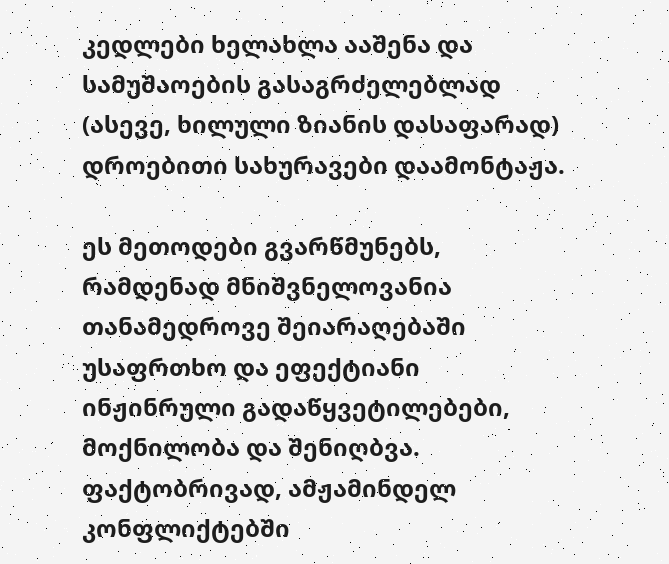კედლები ხელახლა ააშენა და სამუშაოების გასაგრძელებლად (ასევე, ხილული ზიანის დასაფარად) დროებითი სახურავები დაამონტაჟა.

ეს მეთოდები გვარწმუნებს, რამდენად მნიშვნელოვანია თანამედროვე შეიარაღებაში უსაფრთხო და ეფექტიანი ინჟინრული გადაწყვეტილებები, მოქნილობა და შენიღბვა. ფაქტობრივად, ამჟამინდელ კონფლიქტებში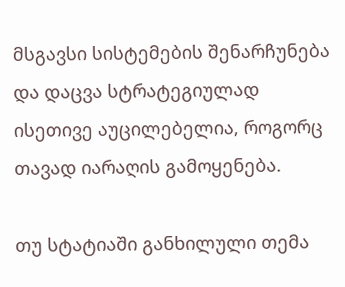მსგავსი სისტემების შენარჩუნება და დაცვა სტრატეგიულად ისეთივე აუცილებელია, როგორც თავად იარაღის გამოყენება.

თუ სტატიაში განხილული თემა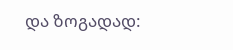და ზოგადად: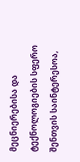მეცნიერებისა და ტექნოლოგიების სფერო შენთვის საინტერესოა,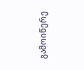გამოიწერე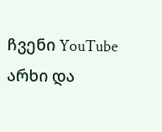ჩვენი YouTube არხი და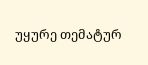უყურე თემატურ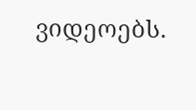ვიდეოებს.